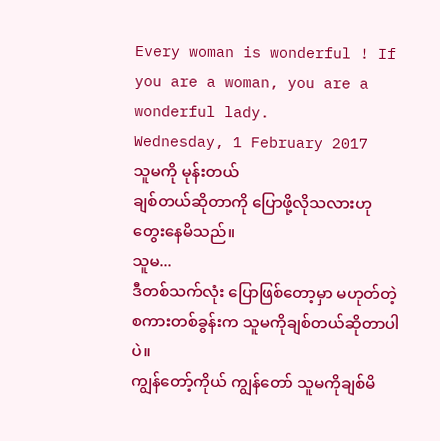Every woman is wonderful ! If you are a woman, you are a wonderful lady.
Wednesday, 1 February 2017
သူမကို မုန်းတယ်
ချစ်တယ်ဆိုတာကို ပြောဖို့လိုသလားဟု တွေးနေမိသည်။
သူမ...
ဒီတစ်သက်လုံး ပြောဖြစ်တော့မှာ မဟုတ်တဲ့စကားတစ်ခွန်းက သူမကိုချစ်တယ်ဆိုတာပါပဲ။
ကျွန်တော့်ကိုယ် ကျွန်တော် သူမကိုချစ်မိ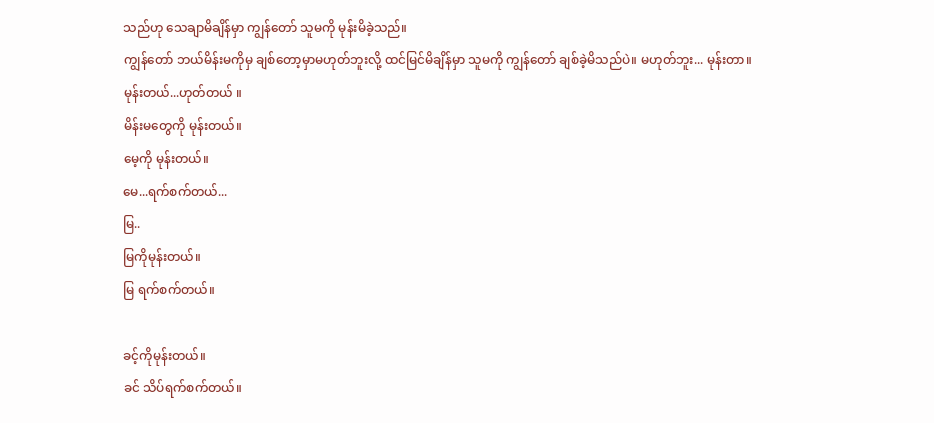သည်ဟု သေချာမိချိန်မှာ ကျွန်တော် သူမကို မုန်းမိခဲ့သည်။
ကျွန်တော် ဘယ်မိန်းမကိုမှ ချစ်တော့မှာမဟုတ်ဘူးလို့ ထင်မြင်မိချိန်မှာ သူမကို ကျွန်တော် ချစ်ခဲ့မိသည်ပဲ။ မဟုတ်ဘူး... မုန်းတာ။
မုန်းတယ်...ဟုတ်တယ် ။
မိန်းမတွေကို မုန်းတယ်။
မေ့ကို မုန်းတယ်။
မေ...ရက်စက်တယ်...
မြ..
မြကိုမုန်းတယ်။
မြ ရက်စက်တယ်။

ခင့်ကိုမုန်းတယ်။
ခင် သိပ်ရက်စက်တယ်။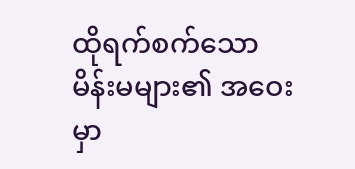ထိုရက်စက်သောမိန်းမများ၏ အဝေးမှာ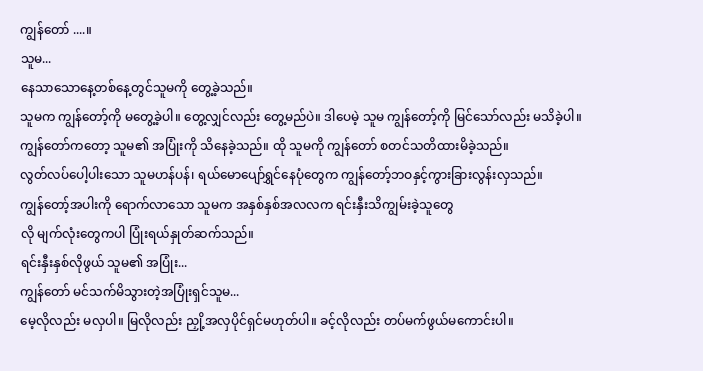ကျွန်တော် ....။
သူမ...
နေသာသောနေ့တစ်နေ့တွင်သူမကို တွေ့ခဲ့သည်။
သူမက ကျွန်တော့်ကို မတွေ့ခဲ့ပါ။ တွေ့လျှင်လည်း တွေ့မည်ပဲ။ ဒါပေမဲ့ သူမ ကျွန်တော့်ကို မြင်သော်လည်း မသိခဲ့ပါ။
ကျွန်တော်ကတော့ သူမ၏ အပြုံးကို သိနေခဲ့သည်။ ထို သူမကို ကျွန်တော် စတင်သတိထားမိခဲ့သည်။
လွတ်လပ်ပေါ့ပါးသော သူမဟန်ပန်၊ ရယ်မောပျော်ရွှင်နေပုံတွေက ကျွန်တော့်ဘဝနှင့်ကွားခြားလွန်းလှသည်။
ကျွန်တော့်အပါးကို ရောက်လာသော သူမက အနှစ်နှစ်အလလက ရင်းနှီးသိကျွမ်းခဲ့သူတွေ
လို မျက်လုံးတွေကပါ ပြုံးရယ်နှုတ်ဆက်သည်။
ရင်းနှီးနှစ်လိုဖွယ် သူမ၏ အပြုံး...
ကျွန်တော် မင်သက်မိသွားတဲ့အပြုံးရှင်သူမ...
မေ့လိုလည်း မလှပါ။ မြလိုလည်း ညှို့အလှပိုင်ရှင်မဟုတ်ပါ။ ခင့်လိုလည်း တပ်မက်ဖွယ်မကောင်းပါ။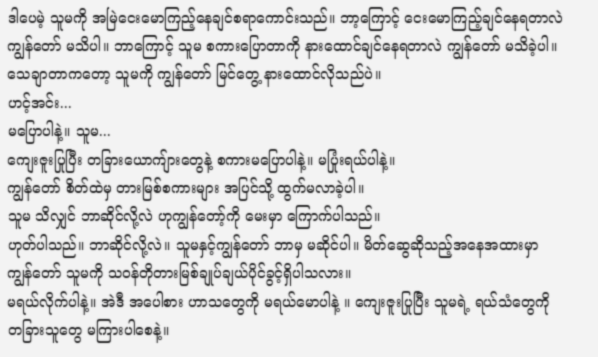ဒါပေမဲ့ သူမကို အမြဲငေးမောကြည့်နေချင်စရာကောင်းသည်။ ဘာ့ကြောင့် ငေးမောကြည့်ချင်နေရတာလဲ ကျွန်တော် မသိပါ။ ဘာကြောင့် သူမ စကားပြောတာကို နားထောင်ချင်နေရတာလဲ ကျွန်တော် မသိခဲ့ပါ။
သေချာတာကတော့ သူမကို ကျွန်တော် မြင်တွေ့ နားထောင်လိုသည်ပဲ။
ဟင့်အင်း...
မပြောပါနဲ့။ သူမ...
ကျေးဇူးပြုပြီး တခြားယောကျ်ားတွေနဲ့ စကားမပြောပါနဲ့။ မပြုံးရယ်ပါနဲ့။
ကျွန်တော် စိတ်ထဲမှ တားမြစ်စကားများ အပြင်သို့ ထွက်မလာခဲ့ပါ။
သူမ သိလျှင် ဘာဆိုင်လို့လဲ ဟုကျွန်တော့်ကို မေးမှာ ကြောက်ပါသည်။
ဟုတ်ပါသည်။ ဘာဆိုင်လို့လဲ။ သူမနှင့်ကျွန်တော် ဘာမှ မဆိုင်ပါ။ မိတ်ဆွေဆိုသည့်အနေအထားမှာ ကျွန်တော် သူမကို သဝန်တိုတားမြစ်ချုပ်ချယ်ပိုင်ခွင့်ရှိပါသလား။
မရယ်လိုက်ပါနဲ့။ အဲဒီ အပေါစား ဟာသတွေကို မရယ်မောပါနဲ့ ။ ကျေးဇူးပြုပြီး သူမရဲ့ ရယ်သံတွေကို တခြားသူတွေ မကြားပါစေနဲ့။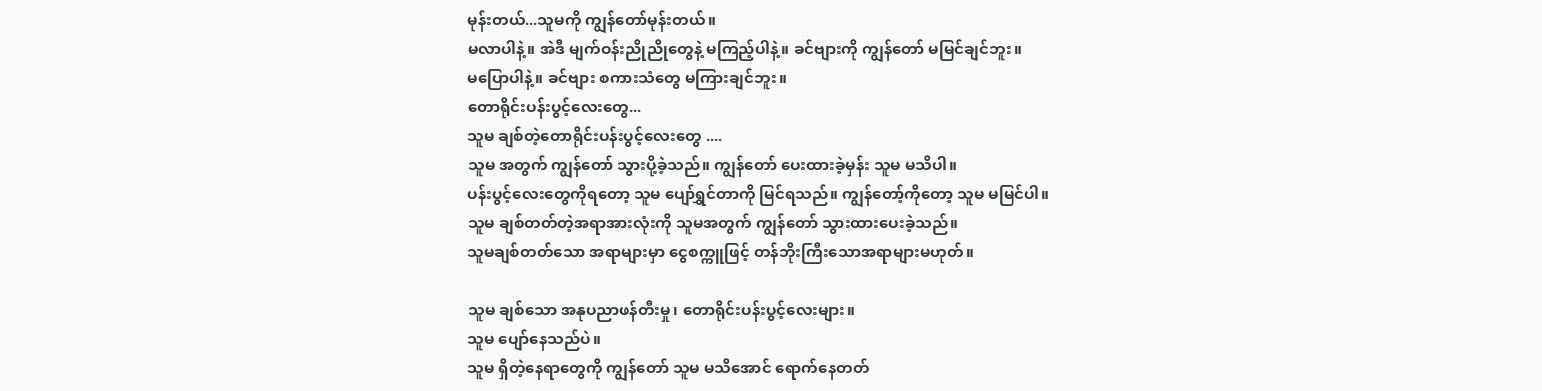မုန်းတယ်...သူမကို ကျွန်တော်မုန်းတယ်။
မလာပါနဲ့။ အဲဒီ မျက်ဝန်းညိုညိုတွေနဲ့ မကြည့်ပါနဲ့။ ခင်ဗျားကို ကျွန်တော် မမြင်ချင်ဘူး။
မပြောပါနဲ့။ ခင်ဗျား စကားသံတွေ မကြားချင်ဘူး။
တောရိုင်းပန်းပွင့်လေးတွေ...
သူမ ချစ်တဲ့တောရိုင်းပန်းပွင့်လေးတွေ ....
သူမ အတွက် ကျွန်တော် သွားပို့ခဲ့သည်။ ကျွန်တော် ပေးထားခဲ့မှန်း သူမ မသိပါ။
ပန်းပွင့်လေးတွေကိုရတော့ သူမ ပျော်ရွှင်တာကို မြင်ရသည်။ ကျွန်တော့်ကိုတော့ သူမ မမြင်ပါ။
သူမ ချစ်တတ်တဲ့အရာအားလုံးကို သူမအတွက် ကျွန်တော် သွားထားပေးခဲ့သည်။
သူမချစ်တတ်သော အရာများမှာ ငွေစက္ကူဖြင့် တန်ဘိုးကြီးသောအရာများမဟုတ်။

သူမ ချစ်သော အနုပညာဖန်တီးမှု၊ တောရိုင်းပန်းပွင့်လေးများ။
သူမ ပျော်နေသည်ပဲ။
သူမ ရှိတဲ့နေရာတွေကို ကျွန်တော် သူမ မသိအောင် ရောက်နေတတ်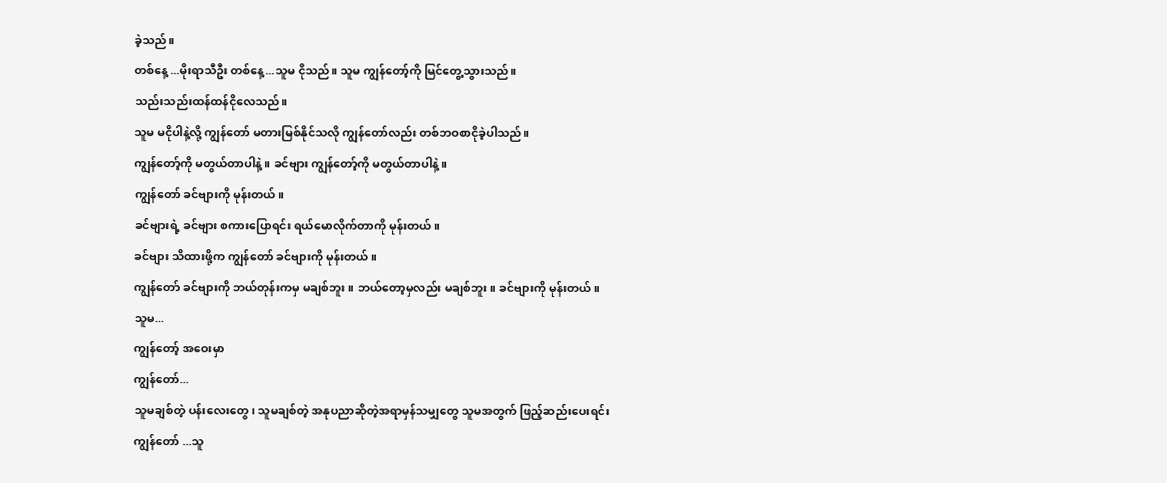ခဲ့သည်။
တစ်နေ့ ...မိုးရာသီဦး တစ်နေ့...သူမ ငိုသည်။ သူမ ကျွန်တော့်ကို မြင်တွေ့သွားသည်။
သည်းသည်းထန်ထန်ငိုလေသည်။
သူမ မငိုပါနဲ့လို့ ကျွန်တော် မတားမြစ်နိုင်သလို ကျွန်တော်လည်း တစ်ဘဝစာငိုခဲ့ပါသည်။
ကျွန်တော့်ကို မတွယ်တာပါနဲ့။ ခင်ဗျား ကျွန်တော့်ကို မတွယ်တာပါနဲ့။
ကျွန်တော် ခင်ဗျားကို မုန်းတယ်။
ခင်ဗျားရဲ့ ခင်ဗျား စကားပြောရင်း ရယ်မောလိုက်တာကို မုန်းတယ်။
ခင်ဗျား သိထားဖို့က ကျွန်တော် ခင်ဗျားကို မုန်းတယ်။
ကျွန်တော် ခင်ဗျားကို ဘယ်တုန်းကမှ မချစ်ဘူး။ ဘယ်တော့မှလည်း မချစ်ဘူး။ ခင်ဗျားကို မုန်းတယ်။
သူမ...
ကျွန်တော့် အဝေးမှာ
ကျွန်တော်...
သူမချစ်တဲ့ ပန်းလေးတွေ၊ သူမချစ်တဲ့ အနုပညာဆိုတဲ့အရာမှန်သမျှတွေ သူမအတွက် ဖြည့်ဆည်းပေးရင်း
ကျွန်တော် ...သူ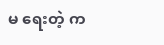မ ရေးတဲ့ က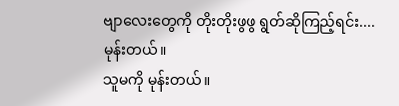ဗျာလေးတွေကို တိုးတိုးဖွဖွ ရွတ်ဆိုကြည့်ရင်း....
မုန်းတယ်။
သူမကို မုန်းတယ်။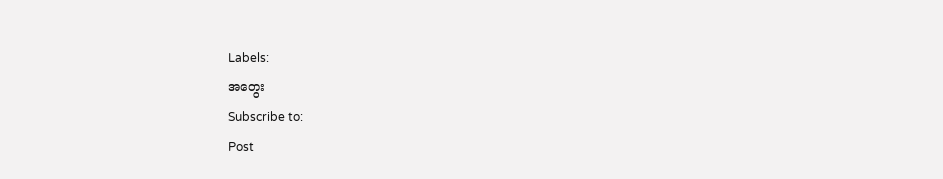Labels:
အတွေး
Subscribe to:
Post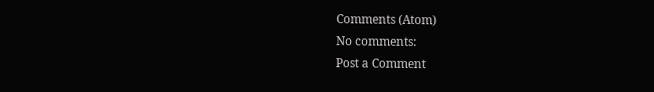Comments (Atom)
No comments:
Post a Comment